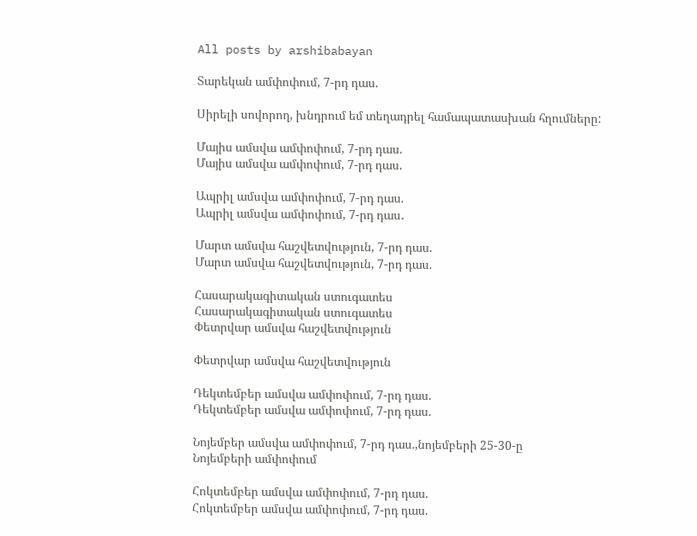All posts by arshibabayan

Տարեկան ամփոփում, 7-րդ դաս.

Սիրելի սովորող, խնդրում եմ տեղադրել համապատասխան հղումները:

Մայիս ամսվա ամփոփում, 7-րդ դաս.
Մայիս ամսվա ամփոփում, 7-րդ դաս.

Ապրիլ ամսվա ամփոփում, 7-րդ դաս.
Ապրիլ ամսվա ամփոփում, 7-րդ դաս․

Մարտ ամսվա հաշվետվություն, 7-րդ դաս.
Մարտ ամսվա հաշվետվություն, 7-րդ դաս.

Հասարակագիտական ստուգատես
Հասարակագիտական ստուգատես
Փետրվար ամսվա հաշվետվություն

Փետրվար ամսվա հաշվետվություն

Դեկտեմբեր ամսվա ամփոփում, 7-րդ դաս.
Դեկտեմբեր ամսվա ամփոփում, 7-րդ դաս.

Նոյեմբեր ամսվա ամփոփում, 7-րդ դաս.,նոյեմբերի 25-30-ը
Նոյեմբերի ամփոփում

Հոկտեմբեր ամսվա ամփոփում, 7-րդ դաս.
Հոկտեմբեր ամսվա ամփոփում, 7-րդ դաս.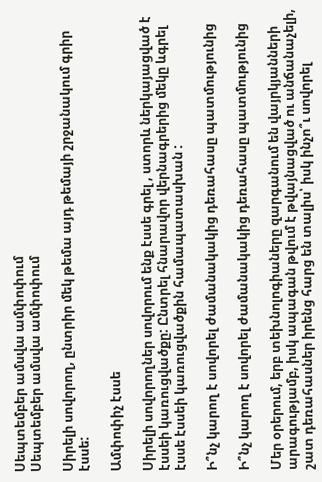Սեպտեմբեր ամսվա ամփոփում
Սեպտեմբեր ամսվա ամփոփում

Սիրելի սովորող, ընտրիր մեկ թեմա այդ թեմայի շրջանակում գրիր էսսե:

Ամփոփիչ էսսե

Սիրելի սովորողներ սովորում ենք էսսե գրել , ստորև ներկայացված է էսսեի կառուցվածքը: Ընտրել հնարավոր վերնագրերից մեկը ևգրել էսսե էսսեի կառուցվածքին համապատասխան :

Ի՞նչ կարող է սովորել ժամանակակից դեռահասը պատմությունից

Ի՞նչ կարող է սովորել ժամանակակից դեռահասը պատմությունից

Մեր օրերում, երբ տեխնոլոգիաները զարգանում են վայրկյանների արագությամբ, իսկ ապագան թվում է թվայնացված ու անճանաչելի, շատ դեռահասներ իրենց հարց են տալիս՝ իսկ ինչո՞ւ սովորել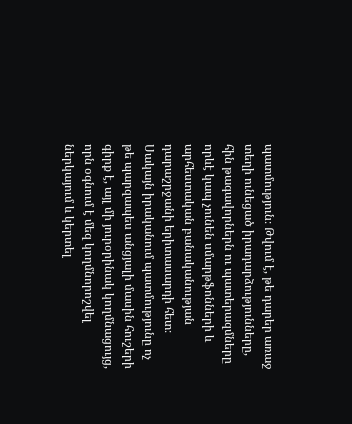պատմություն։ Թվում է, թե դարեր առաջ տեղի ունեցած իրադարձությունները, հին թագավորներն ու պատերազմները որևէ կապ չունեն սմարթֆոնների և արհեստական բանականության դարաշրջանի երիտասարդի հետ։ Սակայն իրականում պատմությունը ոչ թե պարզապես անցյալի մասին հուշերի գիրք է, այլ մի յուրօրինակ կողմնացույց, որն օգնում է մեզ կողմնորոշվել ներկայում և կերտել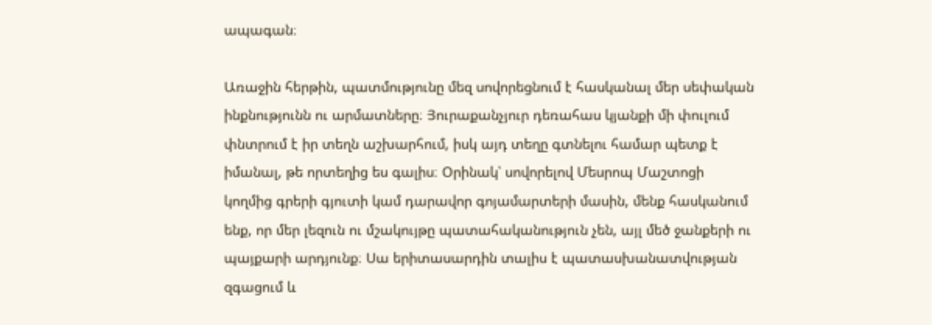ապագան։

Առաջին հերթին, պատմությունը մեզ սովորեցնում է հասկանալ մեր սեփական ինքնությունն ու արմատները։ Յուրաքանչյուր դեռահաս կյանքի մի փուլում փնտրում է իր տեղն աշխարհում, իսկ այդ տեղը գտնելու համար պետք է իմանալ, թե որտեղից ես գալիս։ Օրինակ՝ սովորելով Մեսրոպ Մաշտոցի կողմից գրերի գյուտի կամ դարավոր գոյամարտերի մասին, մենք հասկանում ենք, որ մեր լեզուն ու մշակույթը պատահականություն չեն, այլ մեծ ջանքերի ու պայքարի արդյունք։ Սա երիտասարդին տալիս է պատասխանատվության զգացում և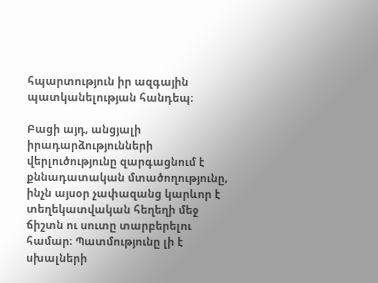հպարտություն իր ազգային պատկանելության հանդեպ։

Բացի այդ, անցյալի իրադարձությունների վերլուծությունը զարգացնում է քննադատական մտածողությունը, ինչն այսօր չափազանց կարևոր է տեղեկատվական հեղեղի մեջ ճիշտն ու սուտը տարբերելու համար։ Պատմությունը լի է սխալների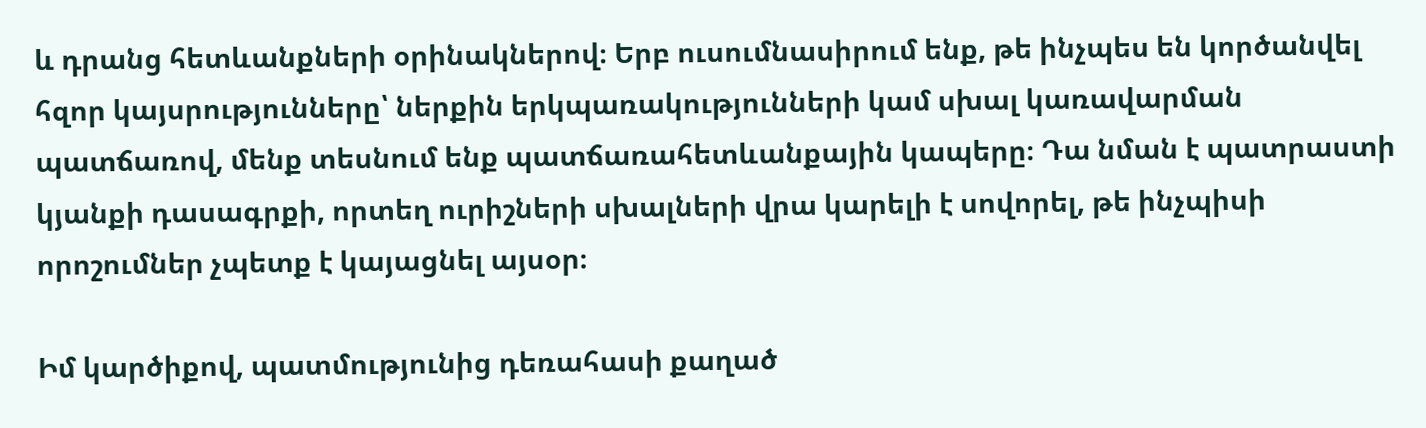և դրանց հետևանքների օրինակներով։ Երբ ուսումնասիրում ենք, թե ինչպես են կործանվել հզոր կայսրությունները՝ ներքին երկպառակությունների կամ սխալ կառավարման պատճառով, մենք տեսնում ենք պատճառահետևանքային կապերը։ Դա նման է պատրաստի կյանքի դասագրքի, որտեղ ուրիշների սխալների վրա կարելի է սովորել, թե ինչպիսի որոշումներ չպետք է կայացնել այսօր։

Իմ կարծիքով, պատմությունից դեռահասի քաղած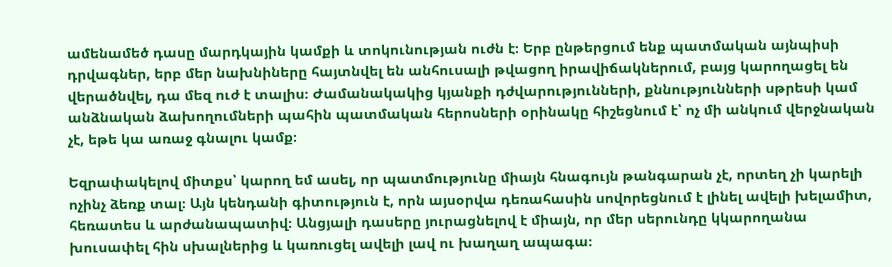ամենամեծ դասը մարդկային կամքի և տոկունության ուժն է։ Երբ ընթերցում ենք պատմական այնպիսի դրվագներ, երբ մեր նախնիները հայտնվել են անհուսալի թվացող իրավիճակներում, բայց կարողացել են վերածնվել, դա մեզ ուժ է տալիս։ Ժամանակակից կյանքի դժվարությունների, քննությունների սթրեսի կամ անձնական ձախողումների պահին պատմական հերոսների օրինակը հիշեցնում է՝ ոչ մի անկում վերջնական չէ, եթե կա առաջ գնալու կամք։

Եզրափակելով միտքս՝ կարող եմ ասել, որ պատմությունը միայն հնագույն թանգարան չէ, որտեղ չի կարելի ոչինչ ձեռք տալ։ Այն կենդանի գիտություն է, որն այսօրվա դեռահասին սովորեցնում է լինել ավելի խելամիտ, հեռատես և արժանապատիվ։ Անցյալի դասերը յուրացնելով է միայն, որ մեր սերունդը կկարողանա խուսափել հին սխալներից և կառուցել ավելի լավ ու խաղաղ ապագա։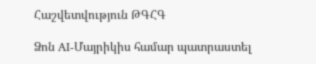Հաշվետվություն ԹԳՀԳ

Ձոն AI-Մայրիկիս համար պատրաստել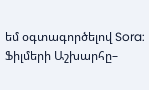եմ օգտագործելով Sora:
Ֆիլմերի Աշխարհը–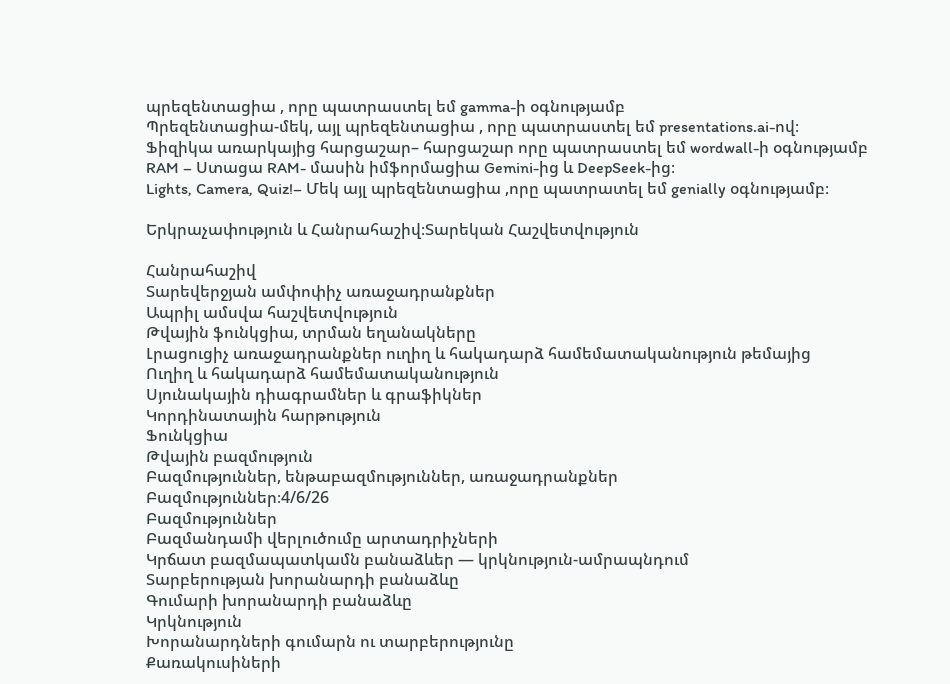պրեզենտացիա , որը պատրաստել եմ gamma-ի օգնությամբ
Պրեզենտացիա-մեկ, այլ պրեզենտացիա , որը պատրաստել եմ presentations.ai-ով։
Ֆիզիկա առարկայից հարցաշար– հարցաշար որը պատրաստել եմ wordwall-ի օգնությամբ
RAM – Ստացա RAM- մասին իմֆորմացիա Gemini-ից և DeepSeek-ից։
Lights, Camera, Quiz!– Մեկ այլ պրեզենտացիա ,որը պատրատել եմ genially օգնությամբ։

Երկրաչափություն և Հանրահաշիվ։Տարեկան Հաշվետվություն

Հանրահաշիվ
Տարեվերջյան ամփոփիչ առաջադրանքներ
Ապրիլ ամսվա հաշվետվություն
Թվային ֆունկցիա, տրման եղանակները
Լրացուցիչ առաջադրանքներ ուղիղ և հակադարձ համեմատականություն թեմայից
Ուղիղ և հակադարձ համեմատականություն
Սյունակային դիագրամներ և գրաֆիկներ
Կորդինատային հարթություն
Ֆունկցիա
Թվային բազմություն
Բազմություններ, ենթաբազմություններ, առաջադրանքներ
Բազմություններ։4/6/26
Բազմություններ
Բազմանդամի վերլուծումը արտադրիչների
Կրճատ բազմապատկամն բանաձևեր — կրկնություն-ամրապնդում
Տարբերության խորանարդի բանաձևը
Գումարի խորանարդի բանաձևը
Կրկնություն
Խորանարդների գումարն ու տարբերությունը
Քառակուսիների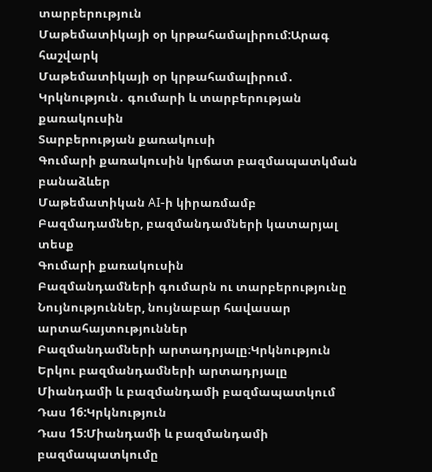տարբերություն
Մաթեմատիկայի օր կրթահամալիրում:Արագ հաշվարկ
Մաթեմատիկայի օր կրթահամալիրում․
Կրկնություն․ գումարի և տարբերության քառակուսին
Տարբերության քառակուսի
Գումարի քառակուսին կրճատ բազմապատկման բանաձևեր
Մաթեմատիկան AI-ի կիրառմամբ
Բազմադամներ, բազմանդամների կատարյալ տեսք
Գումարի քառակուսին
Բազմանդամների գումարն ու տարբերությունը
Նույնություններ, նույնաբար հավասար արտահայտություններ
Բազմանդամների արտադրյալը։Կրկնություն
Երկու բազմանդամների արտադրյալը
Միանդամի և բազմանդամի բազմապատկում
Դաս 16:Կրկնություն
Դաս 15:Միանդամի և բազմանդամի բազմապատկումը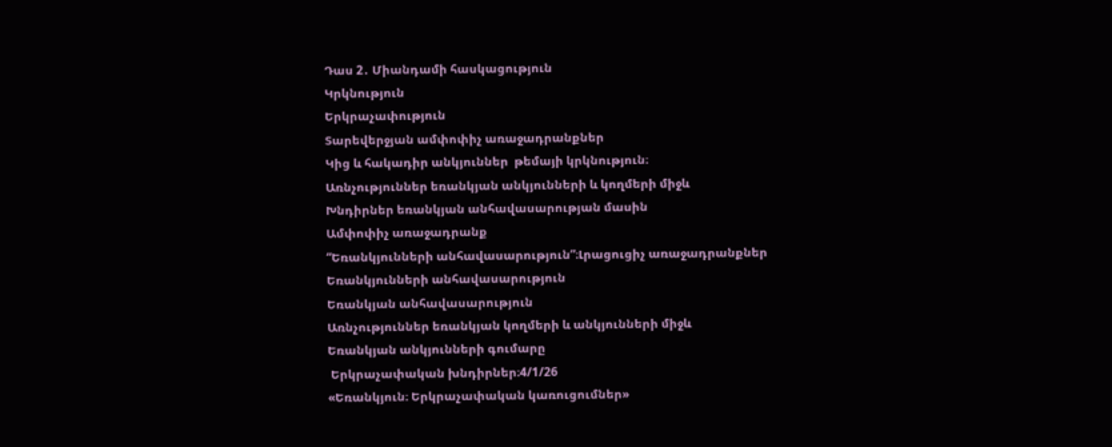Դաս 2․ Միանդամի հասկացություն
Կրկնություն
Երկրաչափություն
Տարեվերջյան ամփոփիչ առաջադրանքներ
Կից և հակադիր անկյուններ  թեմայի կրկնություն։
Առնչություններ եռանկյան անկյունների և կողմերի միջև
Խնդիրներ եռանկյան անհավասարության մասին
Ամփոփիչ առաջադրանք
“Եռանկյունների անհավասարություն”։Լրացուցիչ առաջադրանքներ
Եռանկյունների անհավասարություն
Եռանկյան անհավասարություն
Առնչություններ եռանկյան կողմերի և անկյունների միջև
Եռանկյան անկյունների գումարը
 Երկրաչափական խնդիրներ։4/1/26
«Եռանկյուն։ Երկրաչափական կառուցումներ»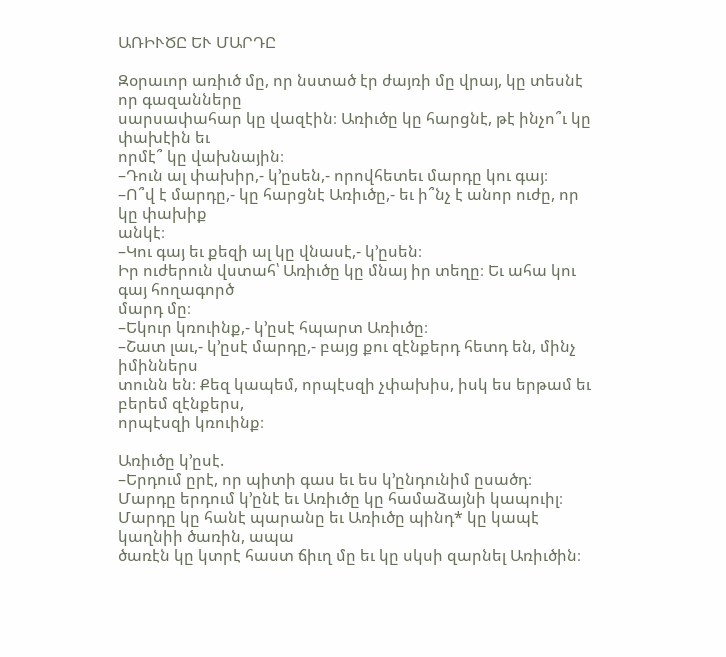ԱՌԻՒԾԸ ԵՒ ՄԱՐԴԸ

Զօրաւոր առիւծ մը, որ նստած էր ժայռի մը վրայ, կը տեսնէ որ գազանները
սարսափահար կը վազէին։ Առիւծը կը հարցնէ, թէ ինչո՞ւ կը փախէին եւ
որմէ՞ կը վախնային։
–Դուն ալ փախիր,- կ’ըսեն,- որովհետեւ մարդը կու գայ։
–Ո՞վ է մարդը,- կը հարցնէ Առիւծը,- եւ ի՞նչ է անոր ուժը, որ կը փախիք
անկէ։
–Կու գայ եւ քեզի ալ կը վնասէ,- կ’ըսեն։
Իր ուժերուն վստահ՝ Առիւծը կը մնայ իր տեղը։ Եւ ահա կու գայ հողագործ
մարդ մը։
–Եկուր կռուինք,- կ’ըսէ հպարտ Առիւծը։
–Շատ լաւ,- կ’ըսէ մարդը,- բայց քու զէնքերդ հետդ են, մինչ իմիններս
տունն են։ Քեզ կապեմ, որպէսզի չփախիս, իսկ ես երթամ եւ բերեմ զէնքերս,
որպէսզի կռուինք։

Առիւծը կ’ըսէ.
–Երդում ըրէ, որ պիտի գաս եւ ես կ’ընդունիմ ըսածդ։
Մարդը երդում կ’ընէ եւ Առիւծը կը համաձայնի կապուիլ։
Մարդը կը հանէ պարանը եւ Առիւծը պինդ* կը կապէ կաղնիի ծառին, ապա
ծառէն կը կտրէ հաստ ճիւղ մը եւ կը սկսի զարնել Առիւծին։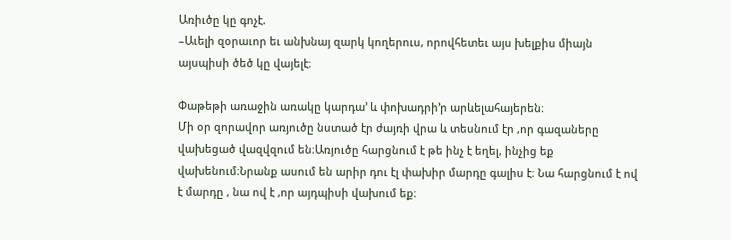Առիւծը կը գոչէ.
–Աւելի զօրաւոր եւ անխնայ զարկ կողերուս, որովհետեւ այս խելքիս միայն
այսպիսի ծեծ կը վայելէ։

Փաթեթի առաջին առակը կարդա’ և փոխադրի’ր արևելահայերեն։
Մի օր զորավոր առյուծը նստած էր ժայռի վրա և տեսնում էր ,որ գազաները վախեցած վազվզում են։Առյուծը հարցնում է թե ինչ է եղել, ինչից եք վախենում։Նրանք ասում են արիր դու էլ փախիր մարդը գալիս է։ Նա հարցնում է ով է մարդը , նա ով է ,որ այդպիսի վախում եք։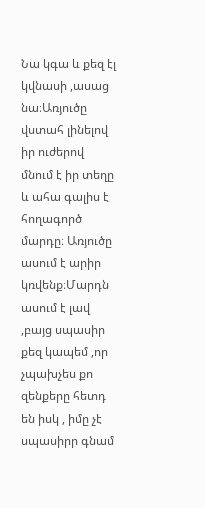Նա կգա և քեզ էլ կվնասի ,ասաց նա։Առյուծը վստահ լինելով իր ուժերով մնում է իր տեղը և ահա գալիս է հողագործ մարդը։ Առյուծը ասում է արիր կռվենք։Մարդն ասում է լավ ,բայց սպասիր քեզ կապեմ ,որ չպախչես քո զենքերը հետդ են իսկ , իմը չէ սպասիրր գնամ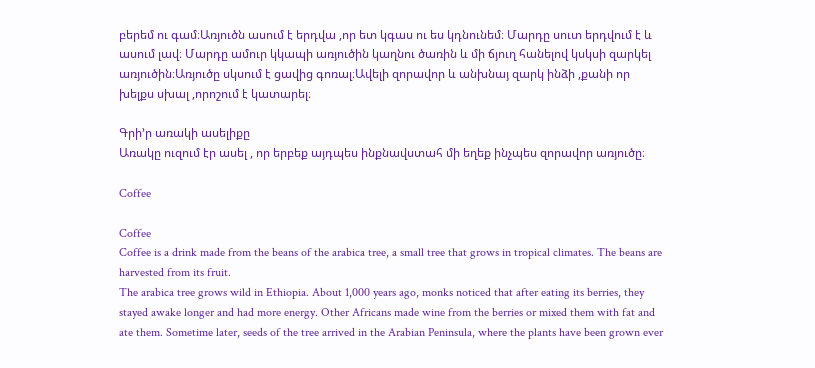բերեմ ու գամ։Առյուծն ասում է երդվա ,որ ետ կգաս ու ես կդնունեմ։ Մարդը սուտ երդվում է և ասում լավ։ Մարդը ամուր կկապի առյուծին կաղնու ծառին և մի ճյուղ հանելով կսկսի զարկել առյուծին։Առյուծը սկսում է ցավից գոռալ։Ավելի զորավոր և անխնայ զարկ ինձի ,քանի որ խելքս սխալ ,որոշում է կատարել։

Գրի’ր առակի ասելիքը
Առակը ուզում էր ասել , որ երբեք այդպես ինքնավստահ մի եղեք ինչպես զորավոր առյուծը։

Coffee

Coffee
Coffee is a drink made from the beans of the arabica tree, a small tree that grows in tropical climates. The beans are harvested from its fruit.
The arabica tree grows wild in Ethiopia. About 1,000 years ago, monks noticed that after eating its berries, they stayed awake longer and had more energy. Other Africans made wine from the berries or mixed them with fat and ate them. Sometime later, seeds of the tree arrived in the Arabian Peninsula, where the plants have been grown ever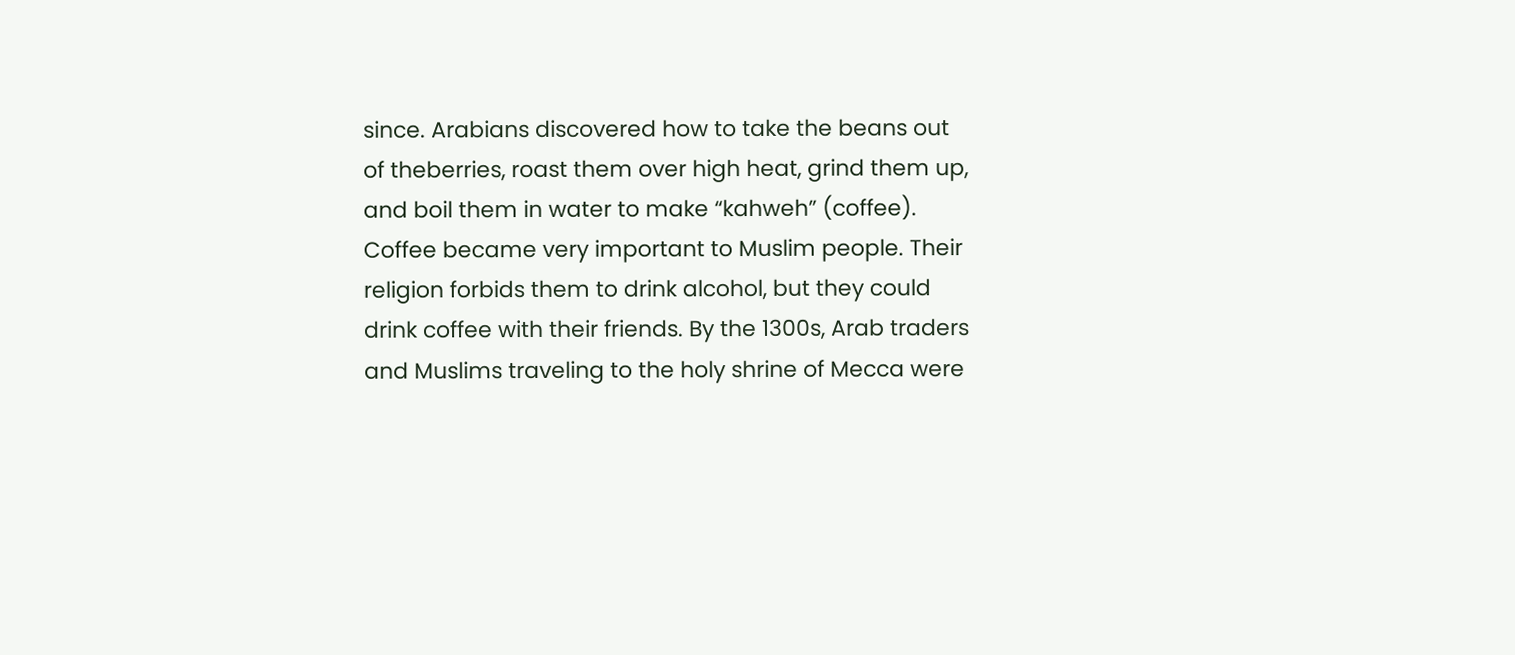since. Arabians discovered how to take the beans out of theberries, roast them over high heat, grind them up, and boil them in water to make “kahweh” (coffee). Coffee became very important to Muslim people. Their religion forbids them to drink alcohol, but they could drink coffee with their friends. By the 1300s, Arab traders
and Muslims traveling to the holy shrine of Mecca were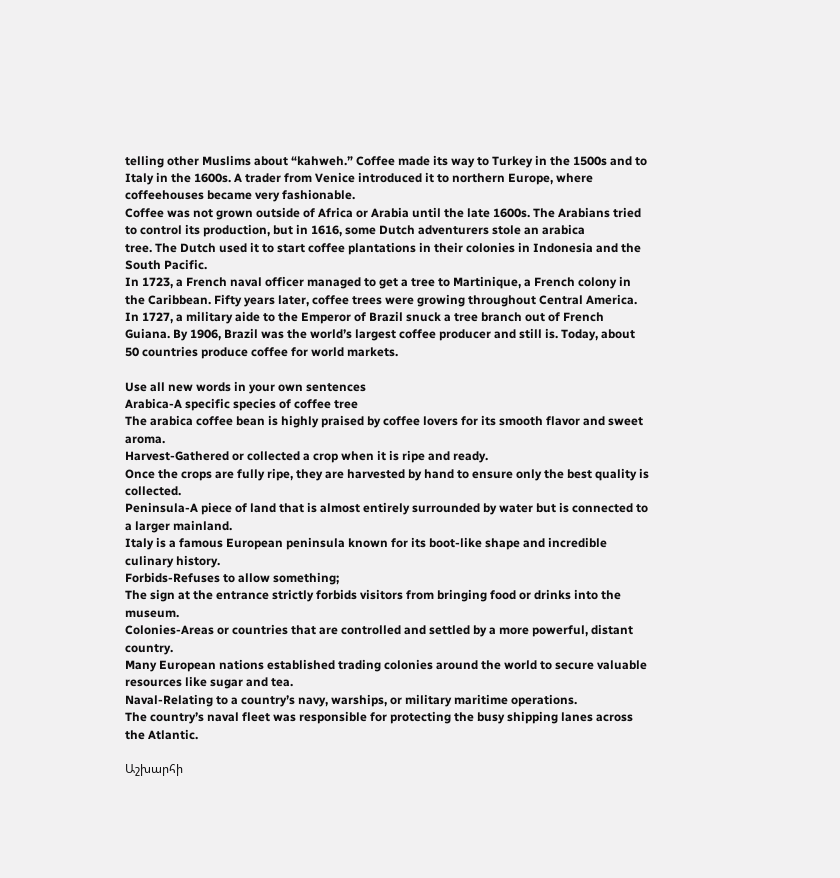telling other Muslims about “kahweh.” Coffee made its way to Turkey in the 1500s and to Italy in the 1600s. A trader from Venice introduced it to northern Europe, where coffeehouses became very fashionable.
Coffee was not grown outside of Africa or Arabia until the late 1600s. The Arabians tried to control its production, but in 1616, some Dutch adventurers stole an arabica
tree. The Dutch used it to start coffee plantations in their colonies in Indonesia and the South Pacific.
In 1723, a French naval officer managed to get a tree to Martinique, a French colony in the Caribbean. Fifty years later, coffee trees were growing throughout Central America.
In 1727, a military aide to the Emperor of Brazil snuck a tree branch out of French Guiana. By 1906, Brazil was the world’s largest coffee producer and still is. Today, about 50 countries produce coffee for world markets.

Use all new words in your own sentences
Arabica-A specific species of coffee tree
The arabica coffee bean is highly praised by coffee lovers for its smooth flavor and sweet aroma.
Harvest-Gathered or collected a crop when it is ripe and ready.
Once the crops are fully ripe, they are harvested by hand to ensure only the best quality is collected.
Peninsula-A piece of land that is almost entirely surrounded by water but is connected to a larger mainland.
Italy is a famous European peninsula known for its boot-like shape and incredible culinary history.
Forbids-Refuses to allow something;
The sign at the entrance strictly forbids visitors from bringing food or drinks into the museum.
Colonies-Areas or countries that are controlled and settled by a more powerful, distant country.
Many European nations established trading colonies around the world to secure valuable resources like sugar and tea.
Naval-Relating to a country’s navy, warships, or military maritime operations.
The country’s naval fleet was responsible for protecting the busy shipping lanes across the Atlantic.

Աշխարհի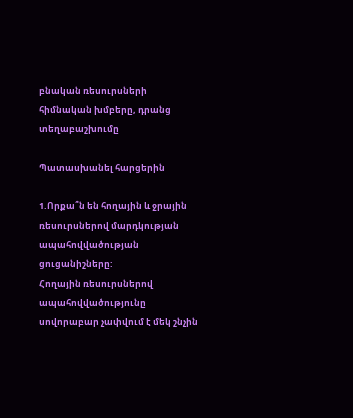բնական ռեսուրսների հիմնական խմբերը, դրանց տեղաբաշխումը

Պատասխանել հարցերին

1.Որքա՞ն են հողային և ջրային ռեսուրսներով մարդկության ապահովվածության ցուցանիշները:
Հողային ռեսուրսներով ապահովվածությունը սովորաբար չափվում է մեկ շնչին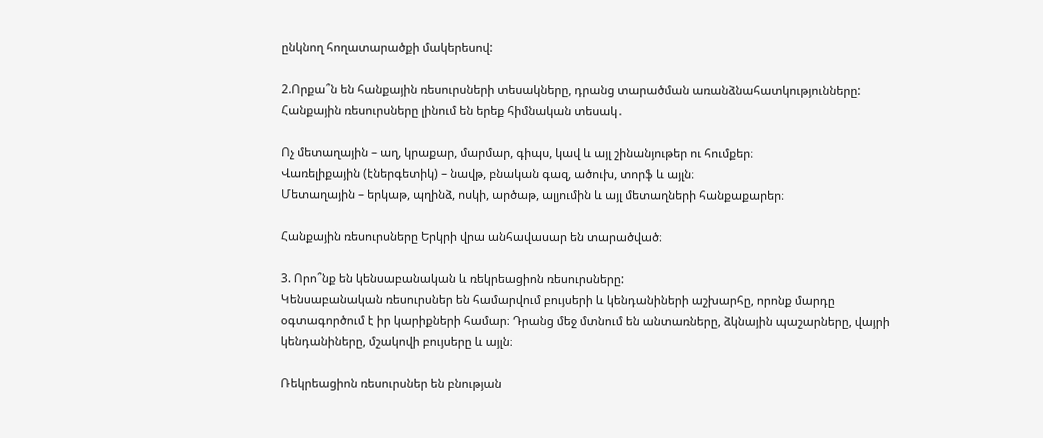ընկնող հողատարածքի մակերեսով:

2.Որքա՞ն են հանքային ռեսուրսների տեսակները, դրանց տարածման առանձնահատկությունները:
Հանքային ռեսուրսները լինում են երեք հիմնական տեսակ․

Ոչ մետաղային – աղ, կրաքար, մարմար, գիպս, կավ և այլ շինանյութեր ու հումքեր։
Վառելիքային (էներգետիկ) – նավթ, բնական գազ, ածուխ, տորֆ և այլն։
Մետաղային – երկաթ, պղինձ, ոսկի, արծաթ, ալյումին և այլ մետաղների հանքաքարեր։

Հանքային ռեսուրսները Երկրի վրա անհավասար են տարածված։

3. Որո՞նք են կենսաբանական և ռեկրեացիոն ռեսուրսները:
Կենսաբանական ռեսուրսներ են համարվում բույսերի և կենդանիների աշխարհը, որոնք մարդը օգտագործում է իր կարիքների համար։ Դրանց մեջ մտնում են անտառները, ձկնային պաշարները, վայրի կենդանիները, մշակովի բույսերը և այլն։

Ռեկրեացիոն ռեսուրսներ են բնության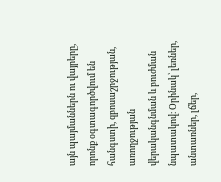այն պայմաններն ու վայրերը, որոնք օգտագործվում են հանգստի, զբոսաշրջության, առողջության վերականգնման և բուժման նպատակով։ Օրինակ՝ լեռներ, անտառներ, լճեր,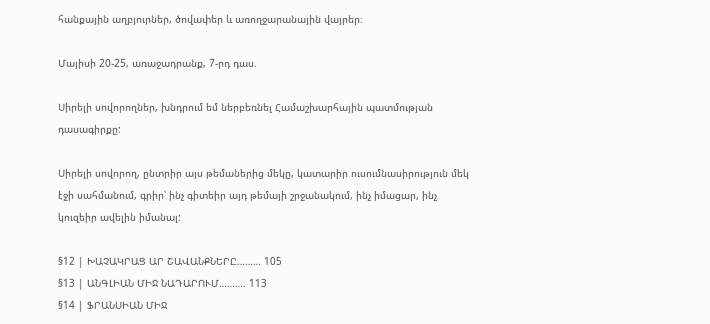հանքային աղբյուրներ, ծովափեր և առողջարանային վայրեր։

Մայիսի 20-25, առաջադրանք, 7-րդ դաս.

Սիրելի սովորողներ, խնդրում եմ ներբեռնել Համաշխարհային պատմության դասագիրքը:

Սիրելի սովորող, ընտրիր այս թեմաներից մեկը, կատարիր ուսումնասիրություն մեկ էջի սահմանում, գրիր՝ ինչ գիտեիր այդ թեմայի շրջանակում, ինչ իմացար, ինչ կուզեիր ավելին իմանալ:

§12 | ԽԱՉԱԿՐԱՑ ԱՐ ՇԱՎԱՆՔՆԵՐԸ……… 105
§13 | ԱՆԳԼԻԱՆ ՄԻՋ ՆԱԴԱՐՈՒՄ………. 113
§14 | ՖՐԱՆՍԻԱՆ ՄԻՋ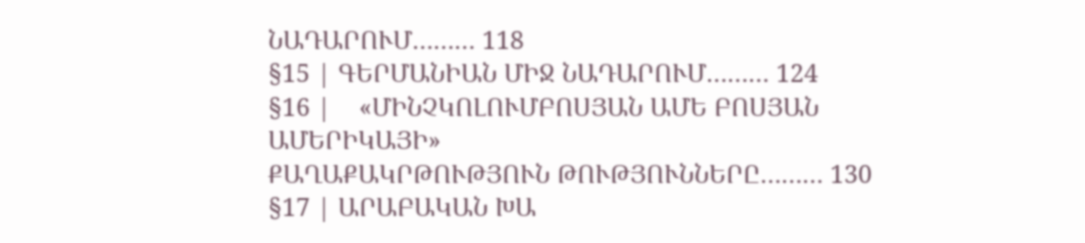ՆԱԴԱՐՈՒՄ……… 118
§15 | ԳԵՐՄԱՆԻԱՆ ՄԻՋ ՆԱԴԱՐՈՒՄ……… 124
§16 |    «ՄԻՆՉԿՈԼՈՒՄԲՈՍՅԱՆ ԱՄԵ ԲՈՍՅԱՆ ԱՄԵՐԻԿԱՅԻ»
ՔԱՂԱՔԱԿՐԹՈՒԹՅՈՒՆ ԹՈՒԹՅՈՒՆՆԵՐԸ……… 130
§17 | ԱՐԱԲԱԿԱՆ ԽԱ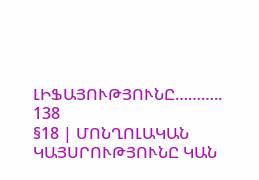ԼԻՖԱՅՈՒԹՅՈՒՆԸ……….. 138
§18 | ՄՈՆՂՈԼԱԿԱՆ ԿԱՅՍՐՈՒԹՅՈՒՆԸ ԿԱՆ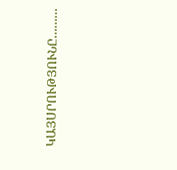ԿԱՅՍՐՈՒԹՅՈՒՆԸ………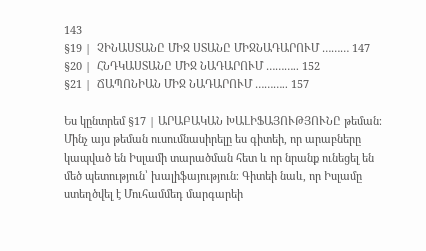143
§19 |  ՉԻՆԱՍՏԱՆԸ ՄԻՋ ՍՏԱՆԸ ՄԻՋՆԱԴԱՐՈՒՄ ……… 147
§20 |  ՀՆԴԿԱՍՏԱՆԸ ՄԻՋ ՆԱԴԱՐՈՒՄ ……….. 152
§21 |  ՃԱՊՈՆԻԱՆ ՄԻՋ ՆԱԴԱՐՈՒՄ ……….. 157

Ես կընտրեմ §17 | ԱՐԱԲԱԿԱՆ ԽԱԼԻՖԱՅՈՒԹՅՈՒՆԸ թեման։
Մինչ այս թեման ուսումնասիրելը ես գիտեի, որ արաբները կապված են Իսլամի տարածման հետ և որ նրանք ունեցել են մեծ պետություն՝ խալիֆայություն։ Գիտեի նաև, որ Իսլամը ստեղծվել է Մուհամմեդ մարգարեի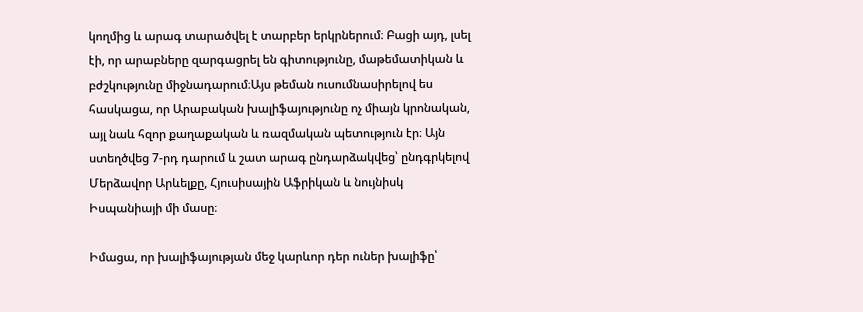կողմից և արագ տարածվել է տարբեր երկրներում։ Բացի այդ, լսել էի, որ արաբները զարգացրել են գիտությունը, մաթեմատիկան և բժշկությունը միջնադարում։Այս թեման ուսումնասիրելով ես հասկացա, որ Արաբական խալիֆայությունը ոչ միայն կրոնական, այլ նաև հզոր քաղաքական և ռազմական պետություն էր։ Այն ստեղծվեց 7-րդ դարում և շատ արագ ընդարձակվեց՝ ընդգրկելով Մերձավոր Արևելքը, Հյուսիսային Աֆրիկան և նույնիսկ Իսպանիայի մի մասը։

Իմացա, որ խալիֆայության մեջ կարևոր դեր ուներ խալիֆը՝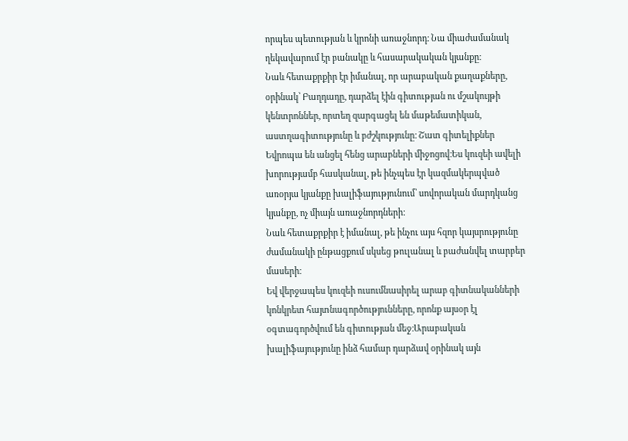որպես պետության և կրոնի առաջնորդ։ Նա միաժամանակ ղեկավարում էր բանակը և հասարակական կյանքը։
Նաև հետաքրքիր էր իմանալ, որ արաբական քաղաքները, օրինակ՝ Բաղդադը, դարձել էին գիտության ու մշակույթի կենտրոններ, որտեղ զարգացել են մաթեմատիկան, աստղագիտությունը և բժշկությունը։ Շատ գիտելիքներ Եվրոպա են անցել հենց արաբների միջոցով։Ես կուզեի ավելի խորությամբ հասկանալ, թե ինչպես էր կազմակերպված առօրյա կյանքը խալիֆայությունում՝ սովորական մարդկանց կյանքը, ոչ միայն առաջնորդների։
Նաև հետաքրքիր է իմանալ, թե ինչու այս հզոր կայսրությունը ժամանակի ընթացքում սկսեց թուլանալ և բաժանվել տարբեր մասերի։
Եվ վերջապես կուզեի ուսումնասիրել արաբ գիտնականների կոնկրետ հայտնագործությունները, որոնք այսօր էլ օգտագործվում են գիտության մեջ։Արաբական խալիֆայությունը ինձ համար դարձավ օրինակ այն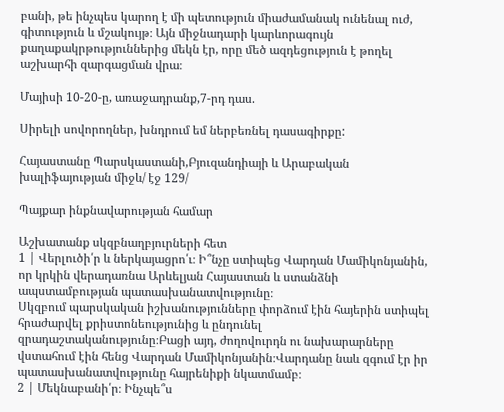բանի, թե ինչպես կարող է մի պետություն միաժամանակ ունենալ ուժ, գիտություն և մշակույթ։ Այն միջնադարի կարևորագույն քաղաքակրթություններից մեկն էր, որը մեծ ազդեցություն է թողել աշխարհի զարգացման վրա։

Մայիսի 10-20-ը, առաջադրանք,7-րդ դաս.

Սիրելի սովորողներ, խնդրում եմ ներբեռնել դասագիրքը:

Հայաստանը Պարսկաստանի,Բյուզանդիայի և Արաբական խալիֆայության միջև/ էջ 129/

Պայքար ինքնավարության համար

Աշխատանք սկզբնաղբյուրների հետ
1 | Վերլուծի՛ր և ներկայացրո՛ւ։ Ի՞նչը ստիպեց Վարդան Մամիկոնյանին, որ կրկին վերադառնա Արևելյան Հայաստան և ստանձնի ապստամբության պատասխանատվությունը։
Սկզբում պարսկական իշխանությունները փորձում էին հայերին ստիպել հրաժարվել քրիստոնեությունից և ընդունել զրադաշտականությունը։Բացի այդ, ժողովուրդն ու նախարարները վստահում էին հենց Վարդան Մամիկոնյանին։Վարդանը նաև զգում էր իր պատասխանատվությունը հայրենիքի նկատմամբ։
2 | Մեկնաբանի՛ր։ Ինչպե՞ս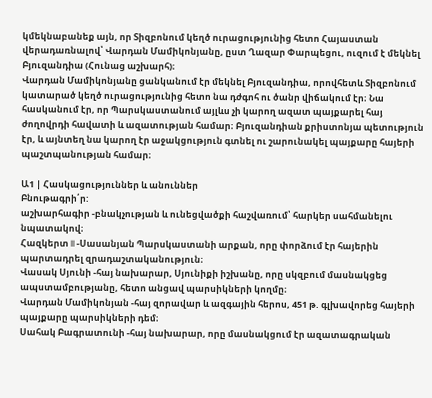կմեկնաբանեք այն, որ Տիզբոնում կեղծ ուրացությունից հետո Հայաստան վերադառնալով՝ Վարդան Մամիկոնյանը, ըստ Ղազար Փարպեցու, ուզում է մեկնել Բյուզանդիա (Հունաց աշխարհ)։
Վարդան Մամիկոնյանը ցանկանում էր մեկնել Բյուզանդիա, որովհետև Տիզբոնում կատարած կեղծ ուրացությունից հետո նա դժգոհ ու ծանր վիճակում էր։ Նա հասկանում էր, որ Պարսկաստանում այլևս չի կարող ազատ պայքարել հայ ժողովրդի հավատի և ազատության համար։ Բյուզանդիան քրիստոնյա պետություն էր, և այնտեղ նա կարող էր աջակցություն գտնել ու շարունակել պայքարը հայերի պաշտպանության համար։

Ա1 | Հասկացություններ և անուններ
Բնութագրի՛ր:
աշխարհագիր -բնակչության և ունեցվածքի հաշվառում՝ հարկեր սահմանելու նպատակով։
Հազկերտ II -Սասանյան Պարսկաստանի արքան, որը փորձում էր հայերին պարտադրել զրադաշտականություն։
Վասակ Սյունի -հայ նախարար, Սյունիքի իշխանը, որը սկզբում մասնակցեց ապստամբությանը, հետո անցավ պարսիկների կողմը։
Վարդան Մամիկոնյան -հայ զորավար և ազգային հերոս, 451 թ. գլխավորեց հայերի պայքարը պարսիկների դեմ։
Սահակ Բագրատունի -հայ նախարար, որը մասնակցում էր ազատագրական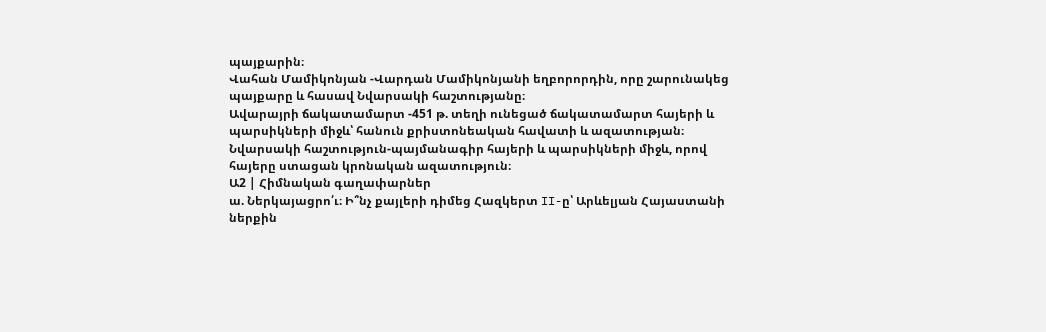պայքարին։
Վահան Մամիկոնյան -Վարդան Մամիկոնյանի եղբորորդին, որը շարունակեց պայքարը և հասավ Նվարսակի հաշտությանը։
Ավարայրի ճակատամարտ -451 թ. տեղի ունեցած ճակատամարտ հայերի և պարսիկների միջև՝ հանուն քրիստոնեական հավատի և ազատության։
Նվարսակի հաշտություն-պայմանագիր հայերի և պարսիկների միջև, որով հայերը ստացան կրոնական ազատություն։
Ա2 | Հիմնական գաղափարներ
ա. Ներկայացրո՛ւ։ Ի՞նչ քայլերի դիմեց Հազկերտ II-ը՝ Արևելյան Հայաստանի ներքին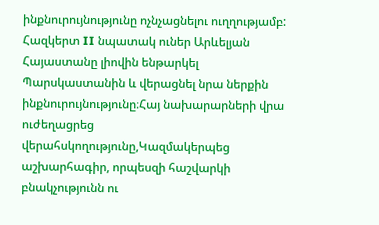ինքնուրույնությունը ոչնչացնելու ուղղությամբ:
Հազկերտ II նպատակ ուներ Արևելյան Հայաստանը լիովին ենթարկել Պարսկաստանին և վերացնել նրա ներքին ինքնուրույնությունը։Հայ նախարարների վրա ուժեղացրեց վերահսկողությունը,Կազմակերպեց աշխարհագիր, որպեսզի հաշվարկի բնակչությունն ու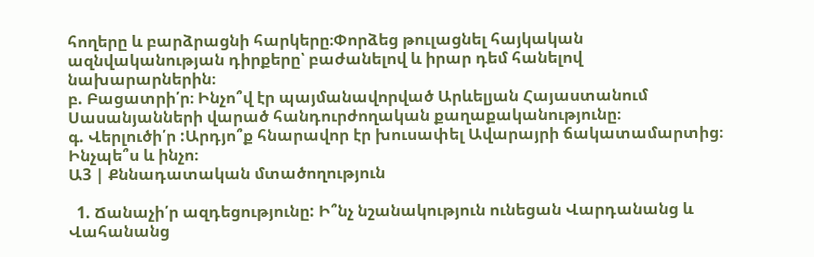հողերը և բարձրացնի հարկերը։Փորձեց թուլացնել հայկական ազնվականության դիրքերը՝ բաժանելով և իրար դեմ հանելով նախարարներին։
բ. Բացատրի՛ր։ Ինչո՞վ էր պայմանավորված Արևելյան Հայաստանում Սասանյանների վարած հանդուրժողական քաղաքականությունը։
գ. Վերլուծի՛ր :Արդյո՞ք հնարավոր էր խուսափել Ավարայրի ճակատամարտից։ Ինչպե՞ս և ինչո։
Ա3 | Քննադատական մտածողություն

  1. Ճանաչի՛ր ազդեցությունը: Ի՞նչ նշանակություն ունեցան Վարդանանց և Վահանանց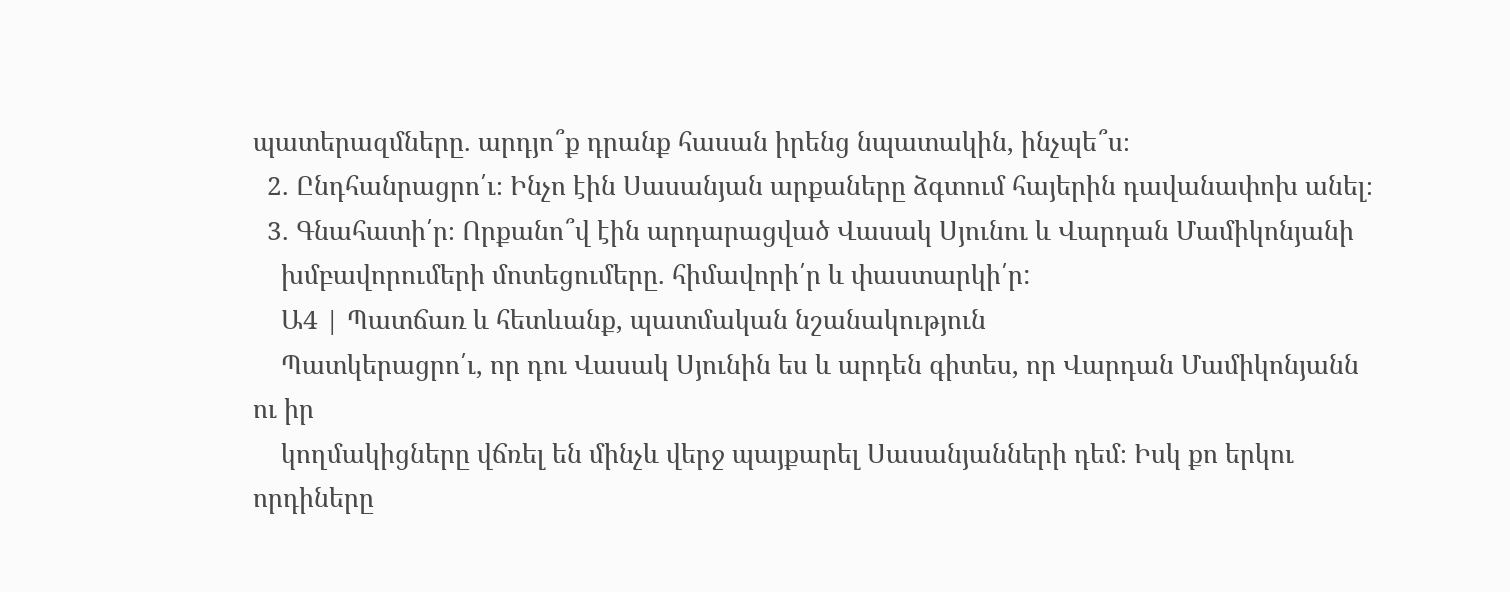պատերազմները. արդյո՞ք դրանք հասան իրենց նպատակին, ինչպե՞ս։
  2. Ընդհանրացրո՛ւ։ Ինչո էին Սասանյան արքաները ձգտում հայերին դավանափոխ անել։
  3. Գնահատի՛ր։ Որքանո՞վ էին արդարացված Վասակ Սյունու և Վարդան Մամիկոնյանի
    խմբավորումերի մոտեցումերը. հիմավորի՛ր և փաստարկի՛ր:
    Ա4 | Պատճառ և հետևանք, պատմական նշանակություն
    Պատկերացրո՛ւ, որ դու Վասակ Սյունին ես և արդեն գիտես, որ Վարդան Մամիկոնյանն ու իր
    կողմակիցները վճռել են մինչև վերջ պայքարել Սասանյանների դեմ։ Իսկ քո երկու որդիները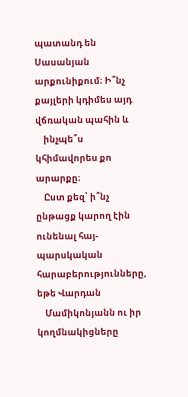պատանդ են Սասանյան արքունիքում։ Ի՞նչ քայլերի կդիմես այդ վճռական պահին և
    ինչպե՞ս կհիմավորես քո արարքը։
    Ըստ քեզ՝ ի՞նչ ընթացք կարող էին ունենալ հայ-պարսկական հարաբերությունները, եթե Վարդան
    Մամիկոնյանն ու իր կողմնակիցները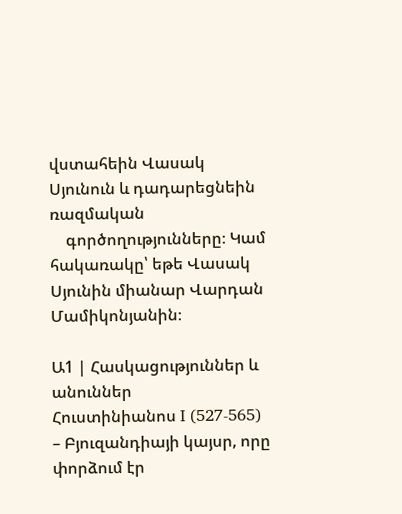վստահեին Վասակ Սյունուն և դադարեցնեին ռազմական
    գործողությունները։ Կամ հակառակը՝ եթե Վասակ Սյունին միանար Վարդան Մամիկոնյանին։

Ա1 | Հասկացություններ և անուններ
Հուստինիանոս I (527-565) – Բյուզանդիայի կայսր, որը փորձում էր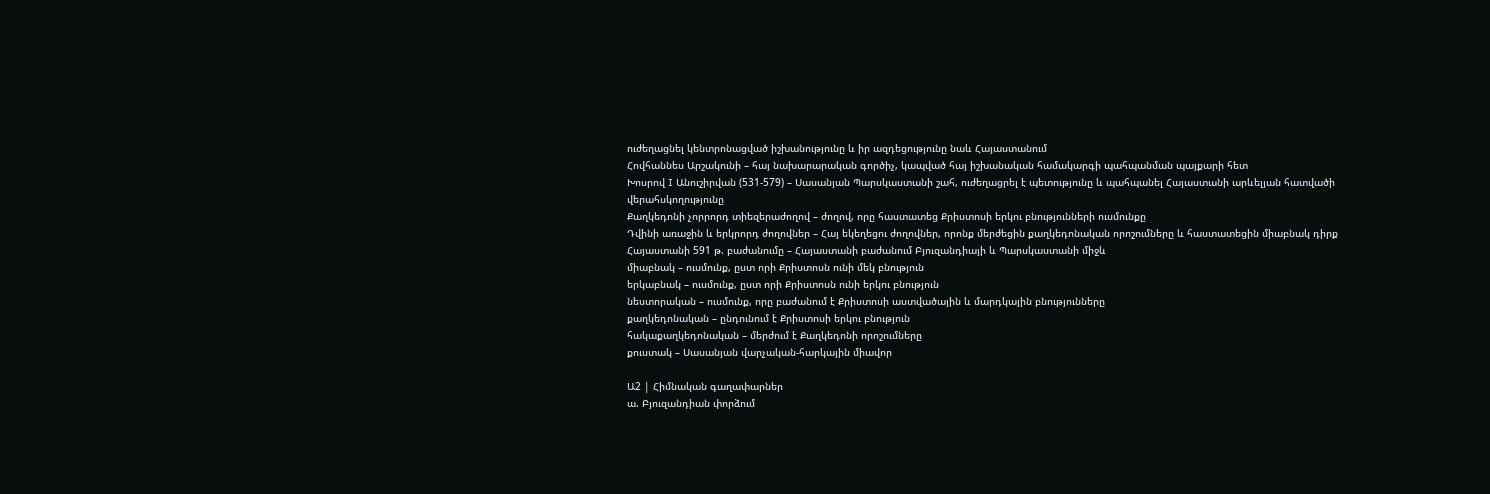ուժեղացնել կենտրոնացված իշխանությունը և իր ազդեցությունը նաև Հայաստանում
Հովհաննես Արշակունի – հայ նախարարական գործիչ, կապված հայ իշխանական համակարգի պահպանման պայքարի հետ
Խոսրով I Անուշիրվան (531-579) – Սասանյան Պարսկաստանի շահ, ուժեղացրել է պետությունը և պահպանել Հայաստանի արևելյան հատվածի վերահսկողությունը
Քաղկեդոնի չորրորդ տիեզերաժողով – ժողով, որը հաստատեց Քրիստոսի երկու բնությունների ուսմունքը
Դվինի առաջին և երկրորդ ժողովներ – Հայ եկեղեցու ժողովներ, որոնք մերժեցին քաղկեդոնական որոշումները և հաստատեցին միաբնակ դիրք
Հայաստանի 591 թ. բաժանումը – Հայաստանի բաժանում Բյուզանդիայի և Պարսկաստանի միջև
միաբնակ – ուսմունք, ըստ որի Քրիստոսն ունի մեկ բնություն
երկաբնակ – ուսմունք, ըստ որի Քրիստոսն ունի երկու բնություն
նեստորական – ուսմունք, որը բաժանում է Քրիստոսի աստվածային և մարդկային բնությունները
քաղկեդոնական – ընդունում է Քրիստոսի երկու բնություն
հակաքաղկեդոնական – մերժում է Քաղկեդոնի որոշումները
քուստակ – Սասանյան վարչական-հարկային միավոր

Ա2 | Հիմնական գաղափարներ
ա. Բյուզանդիան փորձում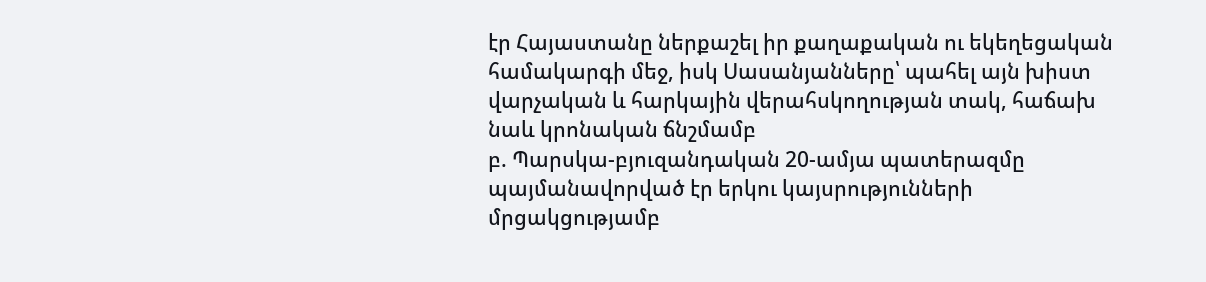էր Հայաստանը ներքաշել իր քաղաքական ու եկեղեցական համակարգի մեջ, իսկ Սասանյանները՝ պահել այն խիստ վարչական և հարկային վերահսկողության տակ, հաճախ նաև կրոնական ճնշմամբ
բ. Պարսկա-բյուզանդական 20-ամյա պատերազմը պայմանավորված էր երկու կայսրությունների մրցակցությամբ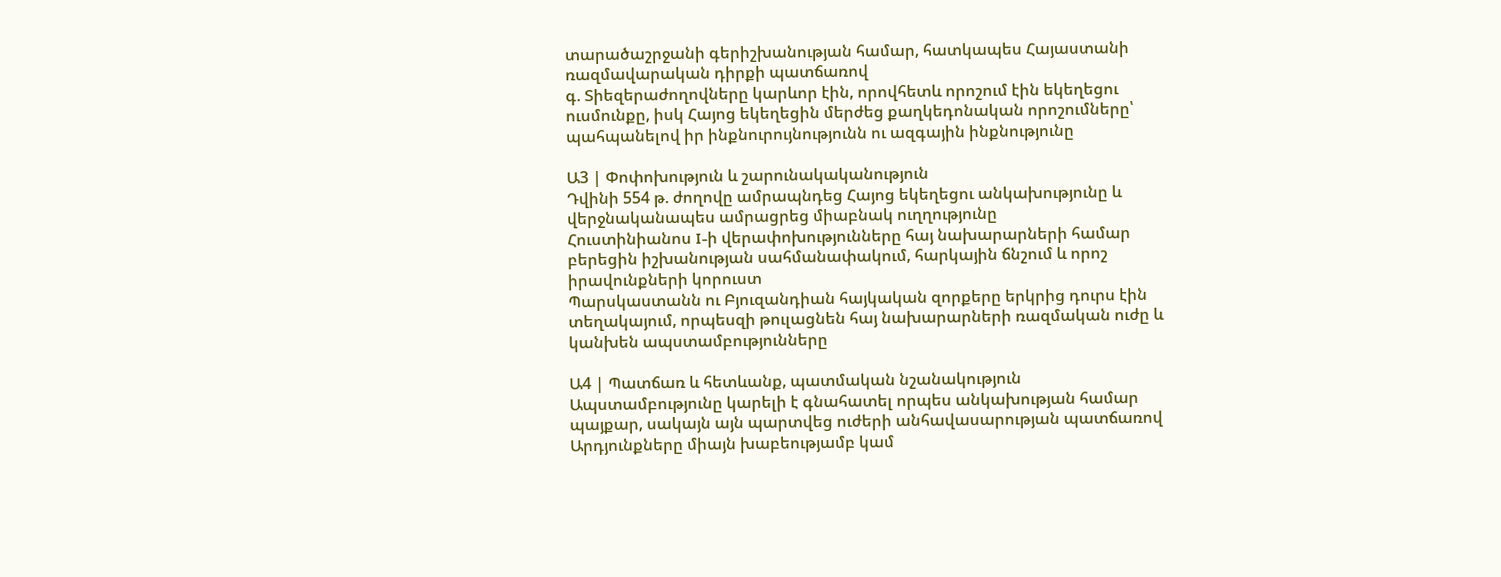տարածաշրջանի գերիշխանության համար, հատկապես Հայաստանի ռազմավարական դիրքի պատճառով
գ. Տիեզերաժողովները կարևոր էին, որովհետև որոշում էին եկեղեցու ուսմունքը, իսկ Հայոց եկեղեցին մերժեց քաղկեդոնական որոշումները՝ պահպանելով իր ինքնուրույնությունն ու ազգային ինքնությունը

Ա3 | Փոփոխություն և շարունակականություն
Դվինի 554 թ. ժողովը ամրապնդեց Հայոց եկեղեցու անկախությունը և վերջնականապես ամրացրեց միաբնակ ուղղությունը
Հուստինիանոս I-ի վերափոխությունները հայ նախարարների համար բերեցին իշխանության սահմանափակում, հարկային ճնշում և որոշ իրավունքների կորուստ
Պարսկաստանն ու Բյուզանդիան հայկական զորքերը երկրից դուրս էին տեղակայում, որպեսզի թուլացնեն հայ նախարարների ռազմական ուժը և կանխեն ապստամբությունները

Ա4 | Պատճառ և հետևանք, պատմական նշանակություն
Ապստամբությունը կարելի է գնահատել որպես անկախության համար պայքար, սակայն այն պարտվեց ուժերի անհավասարության պատճառով
Արդյունքները միայն խաբեությամբ կամ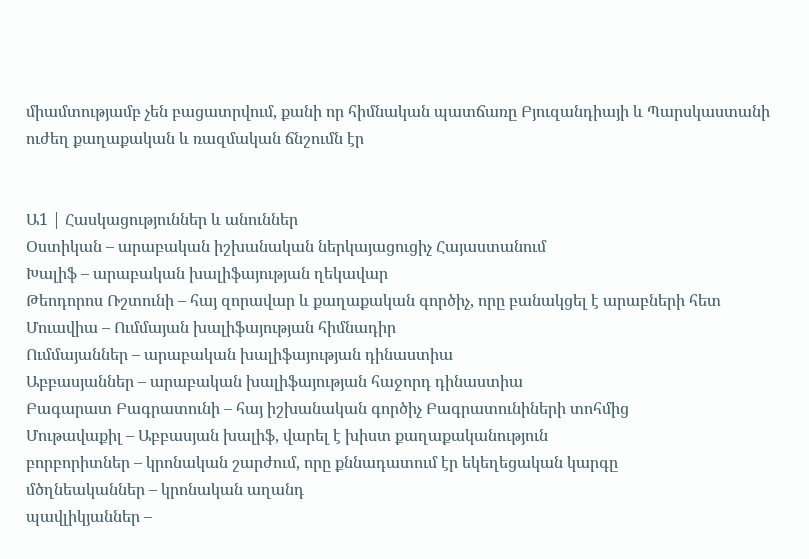միամտությամբ չեն բացատրվում, քանի որ հիմնական պատճառը Բյուզանդիայի և Պարսկաստանի ուժեղ քաղաքական և ռազմական ճնշումն էր


Ա1 | Հասկացություններ և անուններ
Օստիկան – արաբական իշխանական ներկայացուցիչ Հայաստանում
Խալիֆ – արաբական խալիֆայության ղեկավար
Թեոդորոս Ռշտունի – հայ զորավար և քաղաքական գործիչ, որը բանակցել է արաբների հետ
Մուավիա – Ումմայան խալիֆայության հիմնադիր
Ումմայաններ – արաբական խալիֆայության դինաստիա
Աբբասյաններ – արաբական խալիֆայության հաջորդ դինաստիա
Բագարատ Բագրատունի – հայ իշխանական գործիչ Բագրատունիների տոհմից
Մութավաքիլ – Աբբասյան խալիֆ, վարել է խիստ քաղաքականություն
բորբորիտներ – կրոնական շարժում, որը քննադատում էր եկեղեցական կարգը
մծղնեականներ – կրոնական աղանդ
պավլիկյաններ –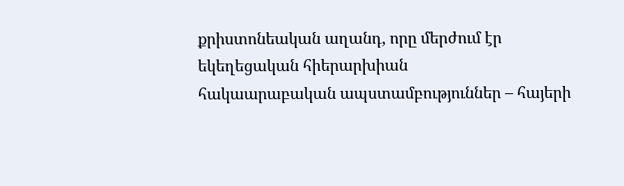քրիստոնեական աղանդ, որը մերժում էր եկեղեցական հիերարխիան
հակաարաբական ապստամբություններ – հայերի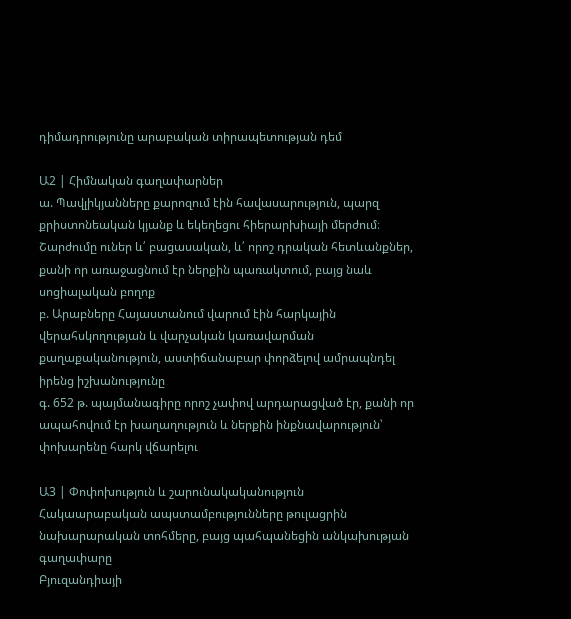դիմադրությունը արաբական տիրապետության դեմ

Ա2 | Հիմնական գաղափարներ
ա. Պավլիկյանները քարոզում էին հավասարություն, պարզ քրիստոնեական կյանք և եկեղեցու հիերարխիայի մերժում։ Շարժումը ուներ և՛ բացասական, և՛ որոշ դրական հետևանքներ, քանի որ առաջացնում էր ներքին պառակտում, բայց նաև սոցիալական բողոք
բ. Արաբները Հայաստանում վարում էին հարկային վերահսկողության և վարչական կառավարման քաղաքականություն, աստիճանաբար փորձելով ամրապնդել իրենց իշխանությունը
գ. 652 թ. պայմանագիրը որոշ չափով արդարացված էր, քանի որ ապահովում էր խաղաղություն և ներքին ինքնավարություն՝ փոխարենը հարկ վճարելու

Ա3 | Փոփոխություն և շարունակականություն
Հակաարաբական ապստամբությունները թուլացրին նախարարական տոհմերը, բայց պահպանեցին անկախության գաղափարը
Բյուզանդիայի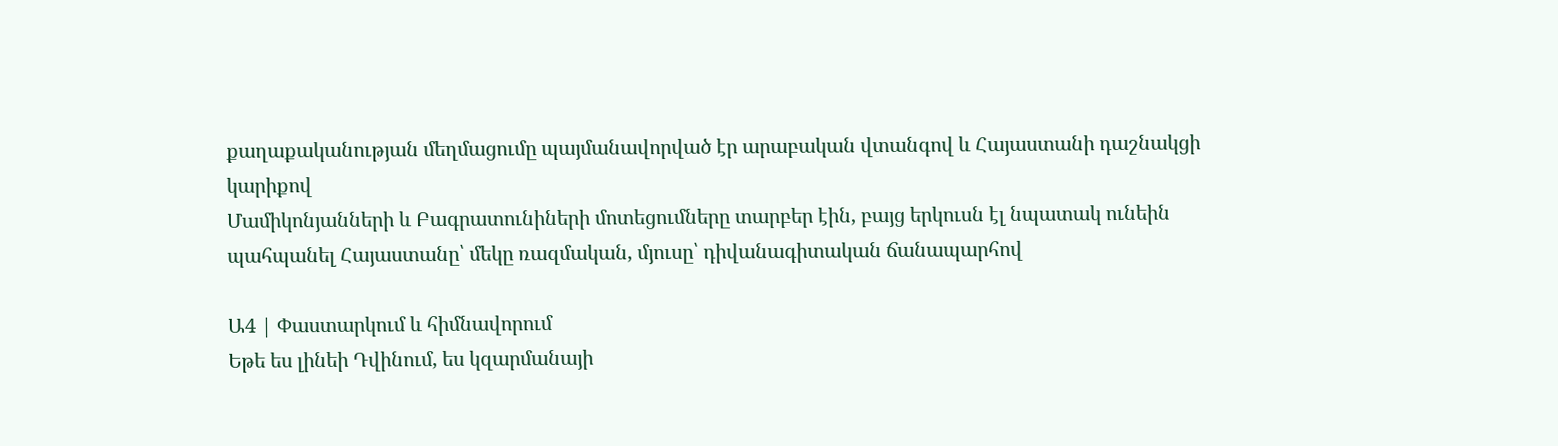քաղաքականության մեղմացումը պայմանավորված էր արաբական վտանգով և Հայաստանի դաշնակցի կարիքով
Մամիկոնյանների և Բագրատունիների մոտեցումները տարբեր էին, բայց երկուսն էլ նպատակ ունեին պահպանել Հայաստանը՝ մեկը ռազմական, մյուսը՝ դիվանագիտական ճանապարհով

Ա4 | Փաստարկում և հիմնավորում
Եթե ես լինեի Դվինում, ես կզարմանայի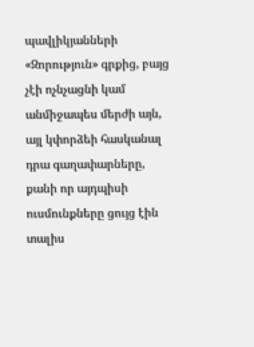պավլիկյանների «Զորություն» գրքից, բայց չէի ոչնչացնի կամ անմիջապես մերժի այն, այլ կփորձեի հասկանալ դրա գաղափարները, քանի որ այդպիսի ուսմունքները ցույց էին տալիս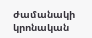ժամանակի կրոնական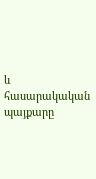և հասարակական պայքարը